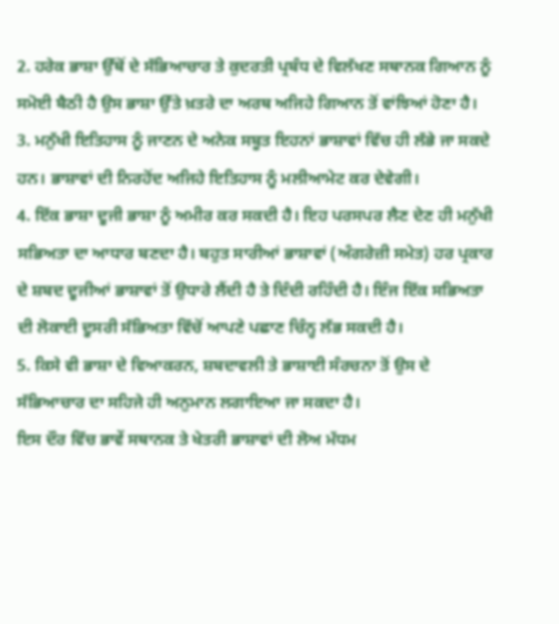2. ਹਰੇਕ ਭਾਸ਼ਾ ਉੱਥੋਂ ਦੇ ਸੱਭਿਆਚਾਰ ਤੇ ਕੁਦਰਤੀ ਪ੍ਰਬੰਧ ਦੇ ਵਿਲੱਖਣ ਸਥਾਨਕ ਗਿਆਨ ਨੂੰ ਸਮੋਈ ਬੈਠੀ ਹੈ ਉਸ ਭਾਸ਼ਾ ਉੱਤੇ ਖ਼ਤਰੇ ਦਾ ਅਰਥ ਅਜਿਹੇ ਗਿਆਨ ਤੋਂ ਵਾਂਝਿਆਂ ਹੋਣਾ ਹੈ।
3. ਮਨੁੱਖੀ ਇਤਿਹਾਸ ਨੂੰ ਜਾਣਨ ਦੇ ਅਨੇਕ ਸਬੂਤ ਇਹਨਾਂ ਭਾਸ਼ਾਵਾਂ ਵਿੱਚ ਹੀ ਲੱਭੇ ਜਾ ਸਕਦੇ ਹਨ। ਭਾਸ਼ਾਵਾਂ ਦੀ ਨਿਰਹੋਂਦ ਅਜਿਹੇ ਇਤਿਹਾਸ ਨੂੰ ਮਲੀਆਮੇਟ ਕਰ ਦੇਵੇਗੀ।
4. ਇੱਕ ਭਾਸ਼ਾ ਦੂਜੀ ਭਾਸ਼ਾ ਨੂੰ ਅਮੀਰ ਕਰ ਸਕਦੀ ਹੈ। ਇਹ ਪਰਸਪਰ ਲੈਣ ਦੇਣ ਹੀ ਮਨੁੱਖੀ ਸਭਿਅਤਾ ਦਾ ਆਧਾਰ ਬਣਦਾ ਹੈ। ਬਹੁਤ ਸਾਰੀਆਂ ਭਾਸ਼ਾਵਾਂ (ਅੰਗਰੇਜ਼ੀ ਸਮੇਤ) ਹਰ ਪ੍ਰਕਾਰ ਦੇ ਸ਼ਬਦ ਦੂਜੀਆਂ ਭਾਸ਼ਾਵਾਂ ਤੋਂ ਉਧਾਰੇ ਲੈਂਦੀ ਹੈ ਤੇ ਦਿੰਦੀ ਰਹਿੰਦੀ ਹੈ। ਇੰਜ ਇੱਕ ਸਭਿਅਤਾ ਦੀ ਲੋਕਾਈ ਦੂਸਰੀ ਸੱਭਿਅਤਾ ਵਿੱਚੋਂ ਆਪਣੇ ਪਛਾਣ ਚਿੰਨ੍ਹ ਲੱਭ ਸਕਦੀ ਹੈ।
5. ਕਿਸੇ ਵੀ ਭਾਸ਼ਾ ਦੇ ਵਿਆਕਰਨ, ਸ਼ਬਦਾਵਲੀ ਤੇ ਭਾਸ਼ਾਈ ਸੰਰਚਨਾ ਤੋਂ ਉਸ ਦੇ ਸੱਭਿਆਚਾਰ ਦਾ ਸਹਿਜੇ ਹੀ ਅਨੁਮਾਨ ਲਗਾਇਆ ਜਾ ਸਕਦਾ ਹੈ।
ਇਸ ਦੌਰ ਵਿੱਚ ਭਾਵੇਂ ਸਥਾਨਕ ਤੇ ਖੇਤਰੀ ਭਾਸ਼ਾਵਾਂ ਦੀ ਲੋਅ ਮੱਧਮ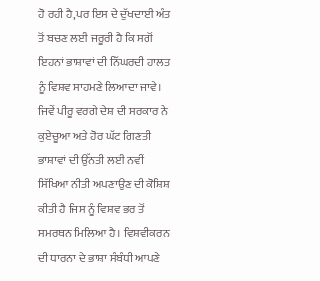ਹੋ ਰਹੀ ਹੈ,ਪਰ ਇਸ ਦੇ ਦੁੱਖਦਾਈ ਅੰਤ ਤੋਂ ਬਚਣ ਲਈ ਜਰੂਰੀ ਹੈ ਕਿ ਸਗੋਂ ਇਹਨਾਂ ਭਾਸ਼ਾਵਾਂ ਦੀ ਨਿੱਘਰਦੀ ਹਾਲਤ ਨੂੰ ਵਿਸ਼ਵ ਸਾਹਮਣੇ ਲਿਆਦਾ ਜਾਵੇ। ਜਿਵੇਂ ਪੀਰੂ ਵਰਗੇ ਦੇਸ਼ ਦੀ ਸਰਕਾਰ ਨੇ ਕੁਏਚੂਆ ਅਤੇ ਹੋਰ ਘੱਟ ਗਿਣਤੀ ਭਾਸ਼ਾਵਾਂ ਦੀ ਉੱਨਤੀ ਲਈ ਨਵੀਂ ਸਿੱਖਿਆ ਨੀਤੀ ਅਪਣਾਉਣ ਦੀ ਕੋਸ਼ਿਸ਼ ਕੀਤੀ ਹੈ ਜਿਸ ਨੂੰ ਵਿਸ਼ਵ ਭਰ ਤੋਂ ਸਮਰਥਨ ਮਿਲਿਆ ਹੈ। ਵਿਸ਼ਵੀਕਰਨ ਦੀ ਧਾਰਨਾ ਦੇ ਭਾਸ਼ਾ ਸੰਬੰਧੀ ਆਪਣੇ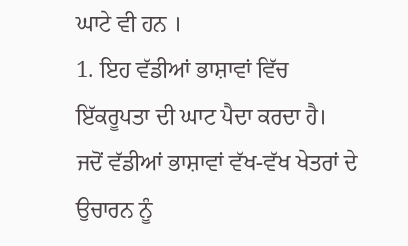ਘਾਟੇ ਵੀ ਹਨ ।
1. ਇਹ ਵੱਡੀਆਂ ਭਾਸ਼ਾਵਾਂ ਵਿੱਚ ਇੱਕਰੂਪਤਾ ਦੀ ਘਾਟ ਪੈਦਾ ਕਰਦਾ ਹੈ। ਜਦੋਂ ਵੱਡੀਆਂ ਭਾਸ਼ਾਵਾਂ ਵੱਖ-ਵੱਖ ਖੇਤਰਾਂ ਦੇ ਉਚਾਰਨ ਨੂੰ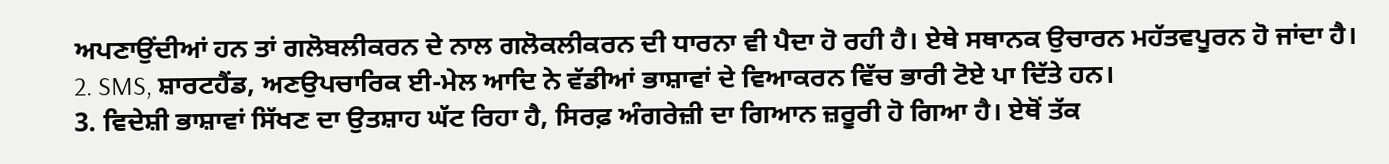ਅਪਣਾਉਂਦੀਆਂ ਹਨ ਤਾਂ ਗਲੋਬਲੀਕਰਨ ਦੇ ਨਾਲ ਗਲੋਕਲੀਕਰਨ ਦੀ ਧਾਰਨਾ ਵੀ ਪੈਦਾ ਹੋ ਰਹੀ ਹੈ। ਏਥੇ ਸਥਾਨਕ ਉਚਾਰਨ ਮਹੱਤਵਪੂਰਨ ਹੋ ਜਾਂਦਾ ਹੈ।
2. SMS, ਸ਼ਾਰਟਹੈਂਡ, ਅਣਉਪਚਾਰਿਕ ਈ-ਮੇਲ ਆਦਿ ਨੇ ਵੱਡੀਆਂ ਭਾਸ਼ਾਵਾਂ ਦੇ ਵਿਆਕਰਨ ਵਿੱਚ ਭਾਰੀ ਟੋਏ ਪਾ ਦਿੱਤੇ ਹਨ।
3. ਵਿਦੇਸ਼ੀ ਭਾਸ਼ਾਵਾਂ ਸਿੱਖਣ ਦਾ ਉਤਸ਼ਾਹ ਘੱਟ ਰਿਹਾ ਹੈ, ਸਿਰਫ਼ ਅੰਗਰੇਜ਼ੀ ਦਾ ਗਿਆਨ ਜ਼ਰੂਰੀ ਹੋ ਗਿਆ ਹੈ। ਏਥੋਂ ਤੱਕ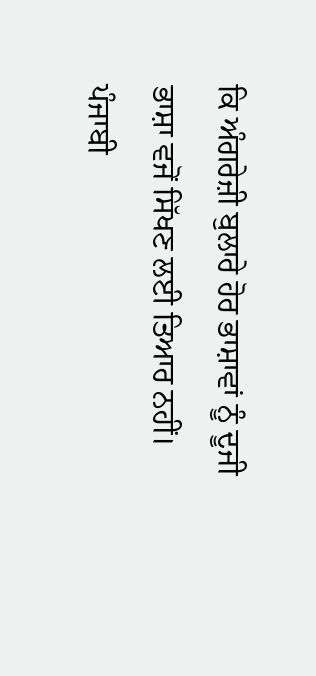ਕਿ ਅੰਗਰੇਜ਼ੀ ਬੁਲਾਰੇ ਹੋਰ ਭਾਸ਼ਾਵਾਂ ਨੂੰ ਦੂਜੀ ਭਾਸ਼ਾ ਵਜੋਂ ਸਿੱਖਣ ਲਈ ਤਿਆਰ ਨਹੀਂ।
ਪੰਜਾਬੀ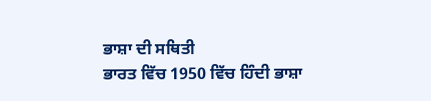ਭਾਸ਼ਾ ਦੀ ਸਥਿਤੀ
ਭਾਰਤ ਵਿੱਚ 1950 ਵਿੱਚ ਹਿੰਦੀ ਭਾਸ਼ਾ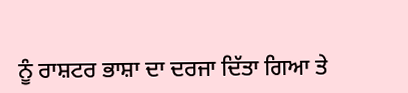ਨੂੰ ਰਾਸ਼ਟਰ ਭਾਸ਼ਾ ਦਾ ਦਰਜਾ ਦਿੱਤਾ ਗਿਆ ਤੇ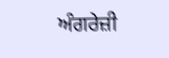ਅੰਗਰੇਜ਼ੀ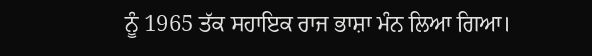ਨੂੰ 1965 ਤੱਕ ਸਹਾਇਕ ਰਾਜ ਭਾਸ਼ਾ ਮੰਨ ਲਿਆ ਗਿਆ।